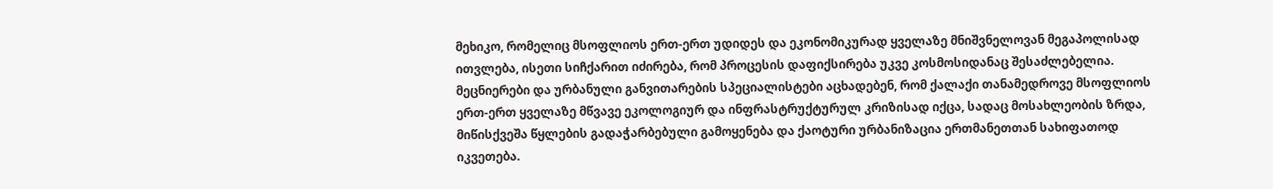მეხიკო, რომელიც მსოფლიოს ერთ-ერთ უდიდეს და ეკონომიკურად ყველაზე მნიშვნელოვან მეგაპოლისად ითვლება, ისეთი სიჩქარით იძირება, რომ პროცესის დაფიქსირება უკვე კოსმოსიდანაც შესაძლებელია. მეცნიერები და ურბანული განვითარების სპეციალისტები აცხადებენ, რომ ქალაქი თანამედროვე მსოფლიოს ერთ-ერთ ყველაზე მწვავე ეკოლოგიურ და ინფრასტრუქტურულ კრიზისად იქცა, სადაც მოსახლეობის ზრდა, მიწისქვეშა წყლების გადაჭარბებული გამოყენება და ქაოტური ურბანიზაცია ერთმანეთთან სახიფათოდ იკვეთება.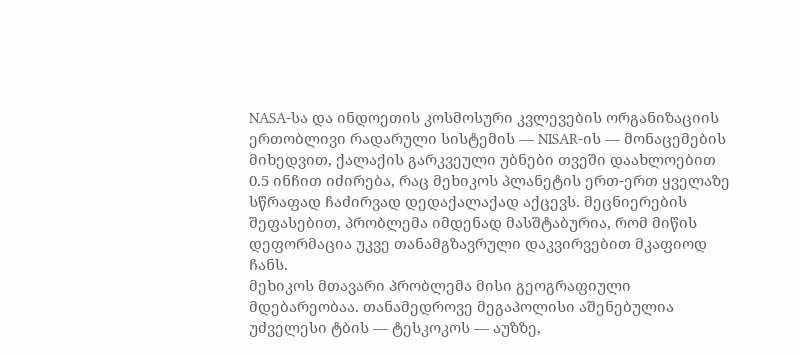NASA-სა და ინდოეთის კოსმოსური კვლევების ორგანიზაციის ერთობლივი რადარული სისტემის — NISAR-ის — მონაცემების მიხედვით, ქალაქის გარკვეული უბნები თვეში დაახლოებით 0.5 ინჩით იძირება, რაც მეხიკოს პლანეტის ერთ-ერთ ყველაზე სწრაფად ჩაძირვად დედაქალაქად აქცევს. მეცნიერების შეფასებით, პრობლემა იმდენად მასშტაბურია, რომ მიწის დეფორმაცია უკვე თანამგზავრული დაკვირვებით მკაფიოდ ჩანს.
მეხიკოს მთავარი პრობლემა მისი გეოგრაფიული მდებარეობაა. თანამედროვე მეგაპოლისი აშენებულია უძველესი ტბის — ტესკოკოს — აუზზე,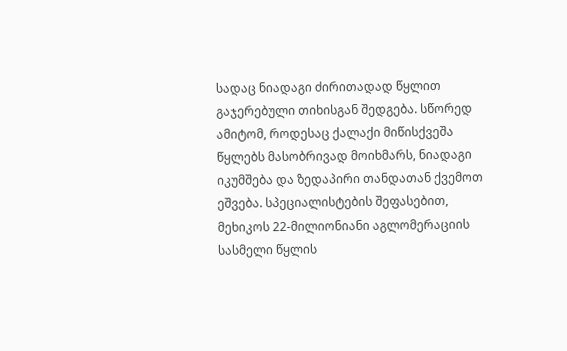სადაც ნიადაგი ძირითადად წყლით გაჯერებული თიხისგან შედგება. სწორედ ამიტომ, როდესაც ქალაქი მიწისქვეშა წყლებს მასობრივად მოიხმარს, ნიადაგი იკუმშება და ზედაპირი თანდათან ქვემოთ ეშვება. სპეციალისტების შეფასებით, მეხიკოს 22-მილიონიანი აგლომერაციის სასმელი წყლის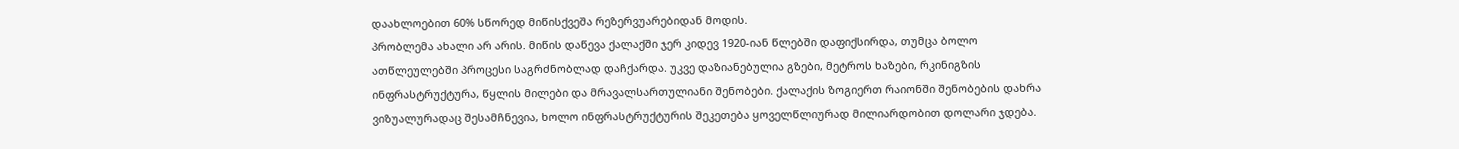დაახლოებით 60% სწორედ მიწისქვეშა რეზერვუარებიდან მოდის.
პრობლემა ახალი არ არის. მიწის დაწევა ქალაქში ჯერ კიდევ 1920-იან წლებში დაფიქსირდა, თუმცა ბოლო ათწლეულებში პროცესი საგრძნობლად დაჩქარდა. უკვე დაზიანებულია გზები, მეტროს ხაზები, რკინიგზის ინფრასტრუქტურა, წყლის მილები და მრავალსართულიანი შენობები. ქალაქის ზოგიერთ რაიონში შენობების დახრა ვიზუალურადაც შესამჩნევია, ხოლო ინფრასტრუქტურის შეკეთება ყოველწლიურად მილიარდობით დოლარი ჯდება.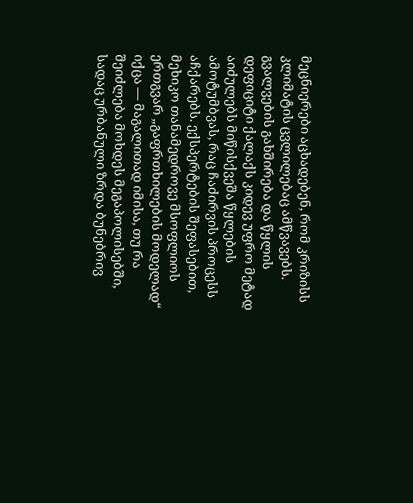მეცნიერები აცხადებენ, რომ კრიზისს კლიმატის ცვლილებაც ამწვავებს. გვალვების გახშირება და წყლის დეფიციტი ქალაქს კიდევ უფრო მეტად აიძულებს მიწისქვეშა წყლების ამოტუმბვას, რაც ჩაძირვის პროცესს აჩქარებს. ექსპერტების შეფასებით, მეხიკო თანამედროვე მსოფლიოს ერთგვარ „გაფრთხილების მოდელად“ იქცა — მაგალითად იმისა, თუ რა შეიძლება მოხდეს მეგაპოლისებში, სადაც ურბანული ზრდა ბუნებრივ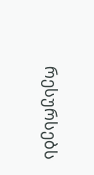რესურსებს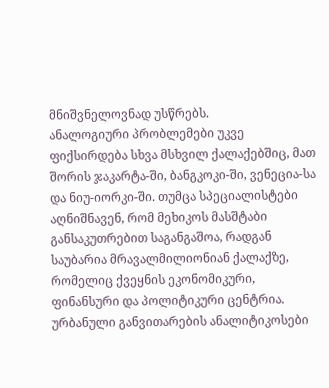მნიშვნელოვნად უსწრებს.
ანალოგიური პრობლემები უკვე ფიქსირდება სხვა მსხვილ ქალაქებშიც, მათ შორის ჯაკარტა-ში, ბანგკოკი-ში, ვენეცია-სა და ნიუ-იორკი-ში. თუმცა სპეციალისტები აღნიშნავენ, რომ მეხიკოს მასშტაბი განსაკუთრებით საგანგაშოა, რადგან საუბარია მრავალმილიონიან ქალაქზე, რომელიც ქვეყნის ეკონომიკური, ფინანსური და პოლიტიკური ცენტრია.
ურბანული განვითარების ანალიტიკოსები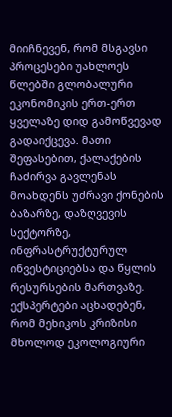მიიჩნევენ, რომ მსგავსი პროცესები უახლოეს წლებში გლობალური ეკონომიკის ერთ-ერთ ყველაზე დიდ გამოწვევად გადაიქცევა. მათი შეფასებით, ქალაქების ჩაძირვა გავლენას მოახდენს უძრავი ქონების ბაზარზე, დაზღვევის სექტორზე, ინფრასტრუქტურულ ინვესტიციებსა და წყლის რესურსების მართვაზე.
ექსპერტები აცხადებენ, რომ მეხიკოს კრიზისი მხოლოდ ეკოლოგიური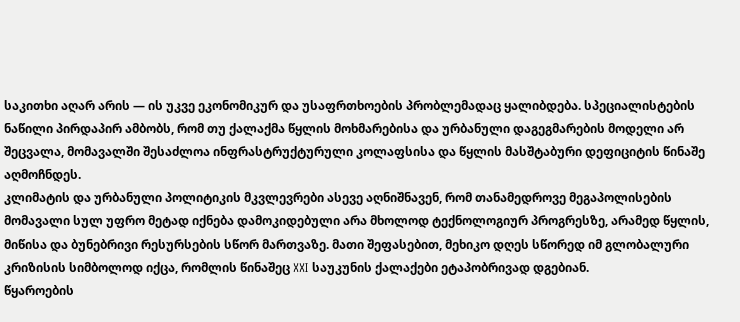საკითხი აღარ არის — ის უკვე ეკონომიკურ და უსაფრთხოების პრობლემადაც ყალიბდება. სპეციალისტების ნაწილი პირდაპირ ამბობს, რომ თუ ქალაქმა წყლის მოხმარებისა და ურბანული დაგეგმარების მოდელი არ შეცვალა, მომავალში შესაძლოა ინფრასტრუქტურული კოლაფსისა და წყლის მასშტაბური დეფიციტის წინაშე აღმოჩნდეს.
კლიმატის და ურბანული პოლიტიკის მკვლევრები ასევე აღნიშნავენ, რომ თანამედროვე მეგაპოლისების მომავალი სულ უფრო მეტად იქნება დამოკიდებული არა მხოლოდ ტექნოლოგიურ პროგრესზე, არამედ წყლის, მიწისა და ბუნებრივი რესურსების სწორ მართვაზე. მათი შეფასებით, მეხიკო დღეს სწორედ იმ გლობალური კრიზისის სიმბოლოდ იქცა, რომლის წინაშეც XXI საუკუნის ქალაქები ეტაპობრივად დგებიან.
წყაროების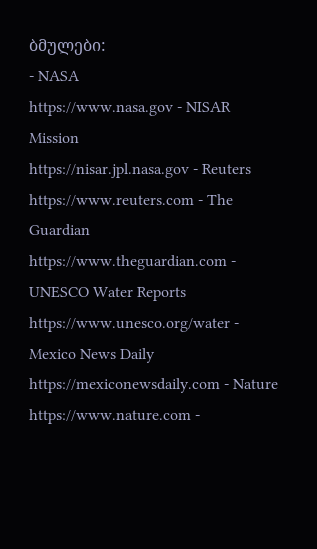ბმულები:
- NASA
https://www.nasa.gov - NISAR Mission
https://nisar.jpl.nasa.gov - Reuters
https://www.reuters.com - The Guardian
https://www.theguardian.com - UNESCO Water Reports
https://www.unesco.org/water - Mexico News Daily
https://mexiconewsdaily.com - Nature
https://www.nature.com -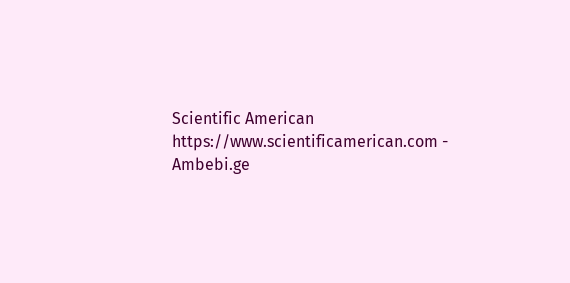Scientific American
https://www.scientificamerican.com - Ambebi.ge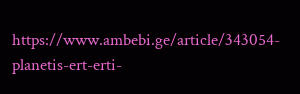https://www.ambebi.ge/article/343054-planetis-ert-erti-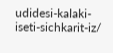udidesi-kalaki-iseti-sichkarit-iz/